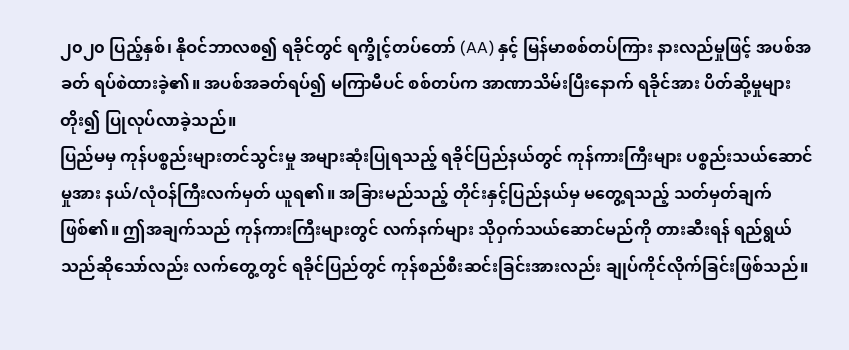၂၀၂၀ ပြည့်နှစ်၊ နိုဝင်ဘာလစ၍ ရခိုင်တွင် ရက္ခိုင့်တပ်တော် (AA) နှင့် မြန်မာစစ်တပ်ကြား နားလည်မှုဖြင့် အပစ်အခတ် ရပ်စဲထားခဲ့၏။ အပစ်အခတ်ရပ်၍ မကြာမီပင် စစ်တပ်က အာဏာသိမ်းပြီးနောက် ရခိုင်အား ပိတ်ဆို့မှုများတိုး၍ ပြုလုပ်လာခဲ့သည်။
ပြည်မမှ ကုန်ပစ္စည်းများတင်သွင်းမှု အများဆုံးပြုရသည့် ရခိုင်ပြည်နယ်တွင် ကုန်ကားကြီးများ ပစ္စည်းသယ်ဆောင်မှုအား နယ်/လုံဝန်ကြီးလက်မှတ် ယူရ၏။ အခြားမည်သည့် တိုင်းနှင့်ပြည်နယ်မှ မတွေ့ရသည့် သတ်မှတ်ချက်ဖြစ်၏။ ဤအချက်သည် ကုန်ကားကြီးများတွင် လက်နက်များ သိုဝှက်သယ်ဆောင်မည်ကို တားဆီးရန် ရည်ရွယ်သည်ဆိုသော်လည်း လက်တွေ့တွင် ရခိုင်ပြည်တွင် ကုန်စည်စီးဆင်းခြင်းအားလည်း ချုပ်ကိုင်လိုက်ခြင်းဖြစ်သည်။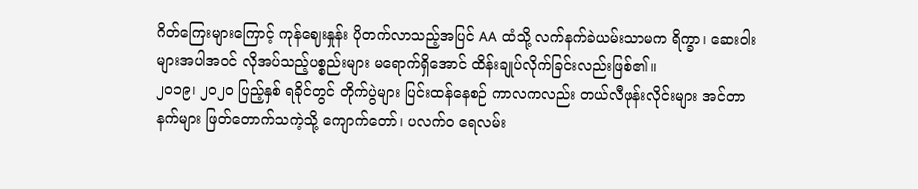ဂိတ်ကြေးများကြောင့် ကုန်ဈေးနှုန်း ပိုတက်လာသည့်အပြင် AA ထံသို့ လက်နက်ခဲယမ်းသာမက ရိက္ခာ၊ ဆေးဝါးများအပါအဝင် လိုအပ်သည့်ပစ္စည်းများ မရောက်ရှိအောင် ထိန်းချုပ်လိုက်ခြင်းလည်းဖြစ်၏။
၂၀၁၉၊ ၂၀၂၀ ပြည့်နှစ် ရခိုင်တွင် တိုက်ပွဲများ ပြင်းထန်နေစဉ် ကာလကလည်း တယ်လီဖုန်းလိုင်းများ အင်တာနက်များ ဖြတ်တောက်သကဲ့သို့ ကျောက်တော်၊ ပလက်ဝ ရေလမ်း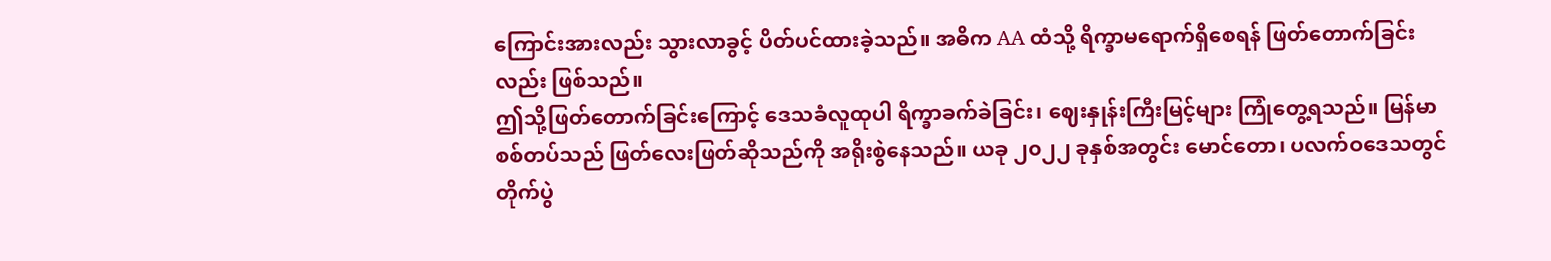ကြောင်းအားလည်း သွားလာခွင့် ပိတ်ပင်ထားခဲ့သည်။ အဓိက AA ထံသို့ ရိက္ခာမရောက်ရှိစေရန် ဖြတ်တောက်ခြင်းလည်း ဖြစ်သည်။
ဤသို့ဖြတ်တောက်ခြင်းကြောင့် ဒေသခံလူထုပါ ရိက္ခာခက်ခဲခြင်း၊ ဈေးနှုန်းကြီးမြင့်များ ကြုံတွေ့ရသည်။ မြန်မာစစ်တပ်သည် ဖြတ်လေးဖြတ်ဆိုသည်ကို အရိုးစွဲနေသည်။ ယခု ၂၀၂၂ ခုနှစ်အတွင်း မောင်တော၊ ပလက်ဝဒေသတွင် တိုက်ပွဲ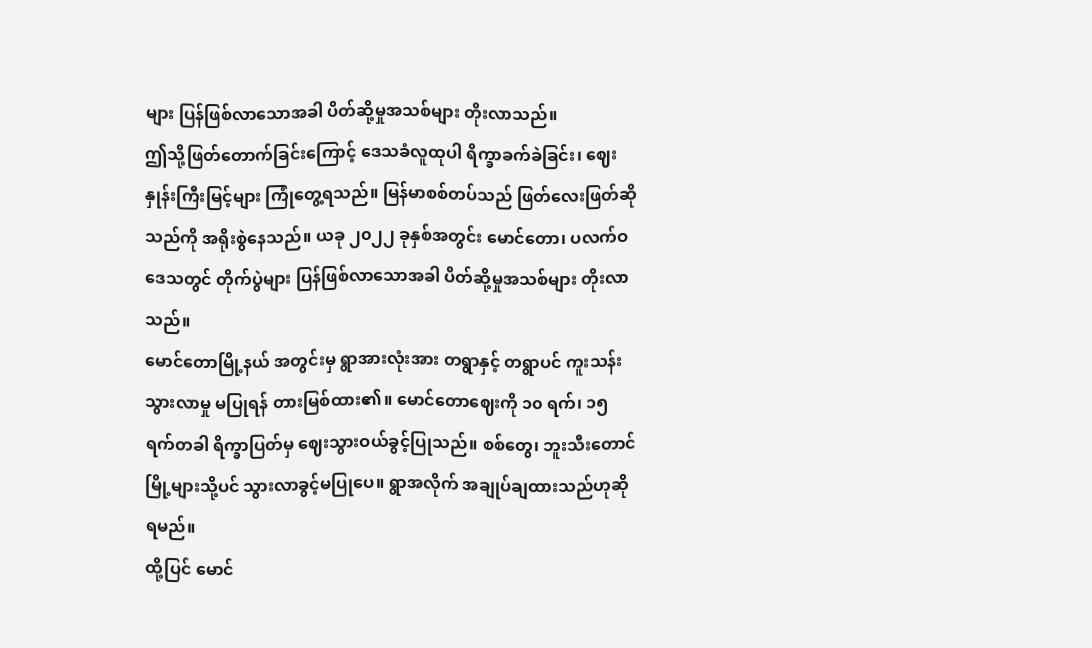များ ပြန်ဖြစ်လာသောအခါ ပိတ်ဆို့မှုအသစ်များ တိုးလာသည်။
ဤသို့ဖြတ်တောက်ခြင်းကြောင့် ဒေသခံလူထုပါ ရိက္ခာခက်ခဲခြင်း၊ ဈေးနှုန်းကြီးမြင့်များ ကြုံတွေ့ရသည်။ မြန်မာစစ်တပ်သည် ဖြတ်လေးဖြတ်ဆိုသည်ကို အရိုးစွဲနေသည်။ ယခု ၂၀၂၂ ခုနှစ်အတွင်း မောင်တော၊ ပလက်ဝဒေသတွင် တိုက်ပွဲများ ပြန်ဖြစ်လာသောအခါ ပိတ်ဆို့မှုအသစ်များ တိုးလာသည်။
မောင်တောမြို့နယ် အတွင်းမှ ရွာအားလုံးအား တရွာနှင့် တရွာပင် ကူးသန်းသွားလာမှု မပြုရန် တားမြစ်ထား၏။ မောင်တောဈေးကို ၁၀ ရက်၊ ၁၅ ရက်တခါ ရိက္ခာပြတ်မှ ဈေးသွားဝယ်ခွင့်ပြုသည်။ စစ်တွေ၊ ဘူးသီးတောင်မြို့များသို့ပင် သွားလာခွင့်မပြုပေ။ ရွာအလိုက် အချုပ်ချထားသည်ဟုဆိုရမည်။
ထို့ပြင် မောင်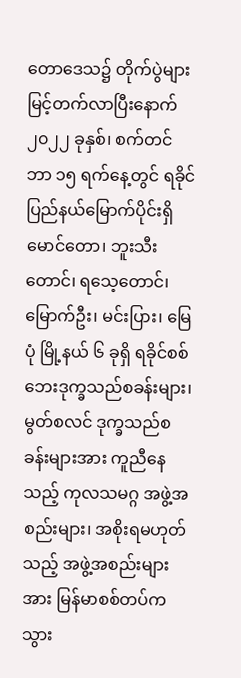တောဒေသ၌ တိုက်ပွဲများ မြင့်တက်လာပြီးနောက် ၂၀၂၂ ခုနှစ်၊ စက်တင်ဘာ ၁၅ ရက်နေ့တွင် ရခိုင်ပြည်နယ်မြောက်ပိုင်းရှိ မောင်တော၊ ဘူးသီးတောင်၊ ရသေ့တောင်၊ မြောက်ဦး၊ မင်းပြား၊ မြေပုံ မြို့နယ် ၆ ခုရှိ ရခိုင်စစ်ဘေးဒုက္ခသည်စခန်းများ၊ မွတ်စလင် ဒုက္ခသည်စခန်းများအား ကူညီနေသည့် ကုလသမဂ္ဂ အဖွဲ့အစည်းများ၊ အစိုးရမဟုတ်သည့် အဖွဲ့အစည်းများအား မြန်မာစစ်တပ်က သွား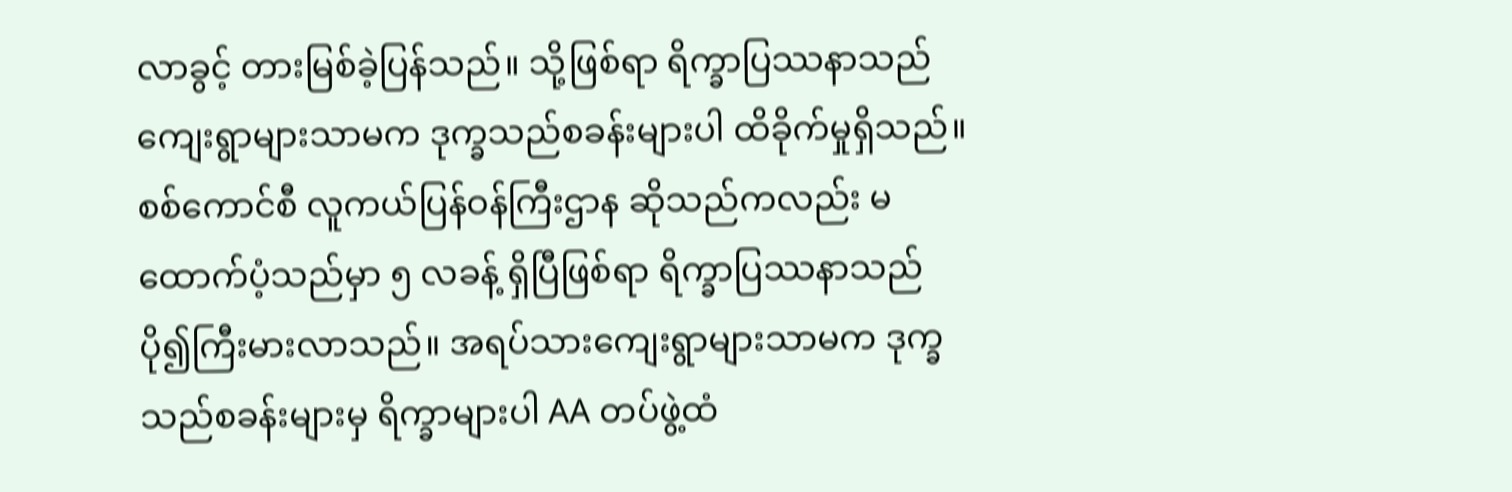လာခွင့် တားမြစ်ခဲ့ပြန်သည်။ သို့ဖြစ်ရာ ရိက္ခာပြဿနာသည် ကျေးရွာများသာမက ဒုက္ခသည်စခန်းများပါ ထိခိုက်မှုရှိသည်။
စစ်ကောင်စီ လူကယ်ပြန်ဝန်ကြီးဌာန ဆိုသည်ကလည်း မထောက်ပံ့သည်မှာ ၅ လခန့် ရှိပြီဖြစ်ရာ ရိက္ခာပြဿနာသည် ပို၍ကြီးမားလာသည်။ အရပ်သားကျေးရွာများသာမက ဒုက္ခသည်စခန်းများမှ ရိက္ခာများပါ AA တပ်ဖွဲ့ထံ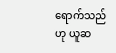ရောက်သည်ဟု ယူဆ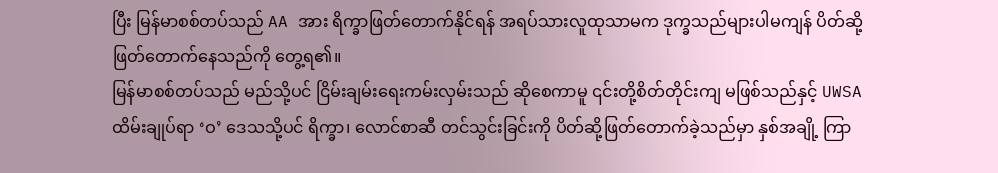ပြီး မြန်မာစစ်တပ်သည် AA အား ရိက္ခာဖြတ်တောက်နိုင်ရန် အရပ်သားလူထုသာမက ဒုက္ခသည်များပါမကျန် ပိတ်ဆို့ဖြတ်တောက်နေသည်ကို တွေ့ရ၏။
မြန်မာစစ်တပ်သည် မည်သို့ပင် ငြိမ်းချမ်းရေးကမ်းလှမ်းသည် ဆိုစေကာမူ ၎င်းတို့စိတ်တိုင်းကျ မဖြစ်သည်နှင့် UWSA ထိမ်းချုပ်ရာ ‘ဝ’ ဒေသသို့ပင် ရိက္ခာ၊ လောင်စာဆီ တင်သွင်းခြင်းကို ပိတ်ဆို့ဖြတ်တောက်ခဲ့သည်မှာ နှစ်အချို့ ကြာ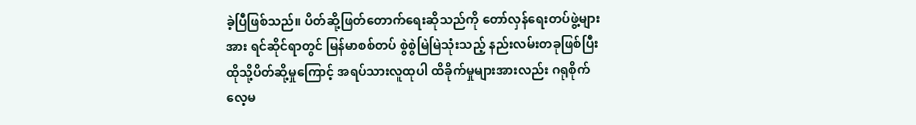ခဲ့ပြီဖြစ်သည်။ ပိတ်ဆို့ဖြတ်တောက်ရေးဆိုသည်ကို တော်လှန်ရေးတပ်ဖွဲ့များအား ရင်ဆိုင်ရာတွင် မြန်မာစစ်တပ် စွဲစွဲမြဲမြဲသုံးသည့် နည်းလမ်းတခုဖြစ်ပြီး ထိုသို့ပိတ်ဆို့မှုကြောင့် အရပ်သားလူထုပါ ထိခိုက်မှုများအားလည်း ဂရုစိုက်လေ့မ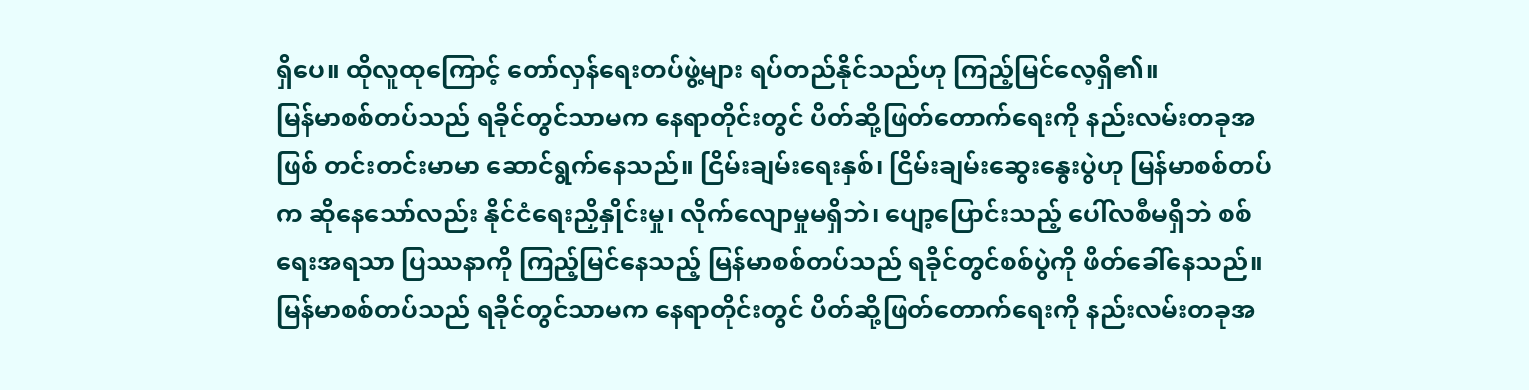ရှိပေ။ ထိုလူထုကြောင့် တော်လှန်ရေးတပ်ဖွဲ့များ ရပ်တည်နိုင်သည်ဟု ကြည့်မြင်လေ့ရှိ၏။
မြန်မာစစ်တပ်သည် ရခိုင်တွင်သာမက နေရာတိုင်းတွင် ပိတ်ဆို့ဖြတ်တောက်ရေးကို နည်းလမ်းတခုအဖြစ် တင်းတင်းမာမာ ဆောင်ရွက်နေသည်။ ငြိမ်းချမ်းရေးနှစ်၊ ငြိမ်းချမ်းဆွေးနွေးပွဲဟု မြန်မာစစ်တပ်က ဆိုနေသော်လည်း နိုင်ငံရေးညှိနှိုင်းမှု၊ လိုက်လျောမှုမရှိဘဲ၊ ပျော့ပြောင်းသည့် ပေါ်လစီမရှိဘဲ စစ်ရေးအရသာ ပြဿနာကို ကြည့်မြင်နေသည့် မြန်မာစစ်တပ်သည် ရခိုင်တွင်စစ်ပွဲကို ဖိတ်ခေါ်နေသည်။
မြန်မာစစ်တပ်သည် ရခိုင်တွင်သာမက နေရာတိုင်းတွင် ပိတ်ဆို့ဖြတ်တောက်ရေးကို နည်းလမ်းတခုအ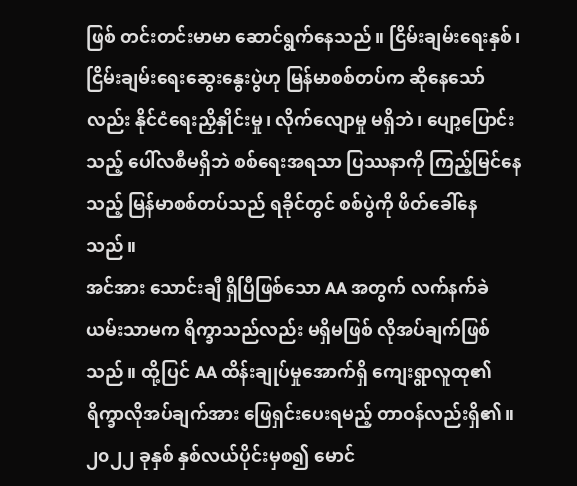ဖြစ် တင်းတင်းမာမာ ဆောင်ရွက်နေသည်။ ငြိမ်းချမ်းရေးနှစ်၊ ငြိမ်းချမ်းရေးဆွေးနွေးပွဲဟု မြန်မာစစ်တပ်က ဆိုနေသော်လည်း နိုင်ငံရေးညှိနှိုင်းမှု၊ လိုက်လျောမှု မရှိဘဲ၊ ပျော့ပြောင်းသည့် ပေါ်လစီမရှိဘဲ စစ်ရေးအရသာ ပြဿနာကို ကြည့်မြင်နေသည့် မြန်မာစစ်တပ်သည် ရခိုင်တွင် စစ်ပွဲကို ဖိတ်ခေါ်နေသည်။
အင်အား သောင်းချီ ရှိပြီဖြစ်သော AA အတွက် လက်နက်ခဲယမ်းသာမက ရိက္ခာသည်လည်း မရှိမဖြစ် လိုအပ်ချက်ဖြစ်သည်။ ထို့ပြင် AA ထိန်းချုပ်မှုအောက်ရှိ ကျေးရွာလူထု၏ ရိက္ခာလိုအပ်ချက်အား ဖြေရှင်းပေးရမည့် တာဝန်လည်းရှိ၏။ ၂၀၂၂ ခုနှစ် နှစ်လယ်ပိုင်းမှစ၍ မောင်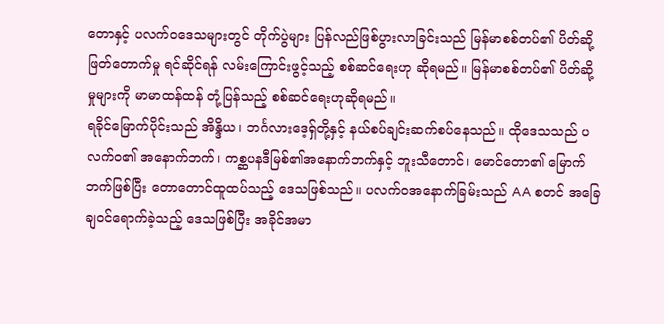တောနှင့် ပလက်ဝဒေသများတွင် တိုက်ပွဲများ ပြန်လည်ဖြစ်ပွားလာခြင်းသည် မြန်မာစစ်တပ်၏ ပိတ်ဆို့ဖြတ်တောက်မှု ရင်ဆိုင်ရန် လမ်းကြောင်းဖွင့်သည့် စစ်ဆင်ရေးဟု ဆိုရမည်။ မြန်မာစစ်တပ်၏ ပိတ်ဆို့မှုများကို မာမာထန်ထန် တုံ့ပြန်သည့် စစ်ဆင်ရေးဟုဆိုရမည်။
ရခိုင်မြောက်ပိုင်းသည် အိန္ဒိယ၊ ဘင်္ဂလားဒေ့ရှ်တို့နှင့် နယ်စပ်ချင်းဆက်စပ်နေသည်။ ထိုဒေသသည် ပလက်ဝ၏ အနောက်ဘက်၊ ကစ္ဆပနဒီမြစ်၏အနောက်ဘက်နှင့် ဘူးသီတောင်၊ မောင်တော၏ မြောက်ဘက်ဖြစ်ပြီး တောတောင်ထူထပ်သည့် ဒေသဖြစ်သည်။ ပလက်ဝအနောက်ခြမ်းသည် AA စတင် အခြေချဝင်ရောက်ခဲ့သည့် ဒေသဖြစ်ပြီး အခိုင်အမာ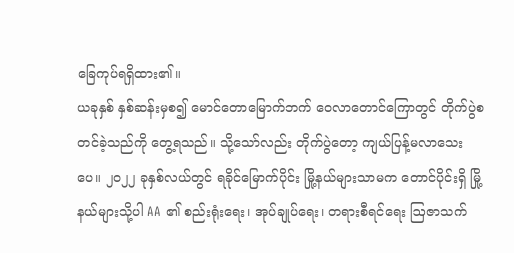ခြေကုပ်ရရှိထား၏။
ယခုနှစ် နှစ်ဆန်းမှစ၍ မောင်တောမြောက်ဘက် ဝေလာတောင်ကြောတွင် တိုက်ပွဲစတင်ခဲ့သည်ကို တွေ့ရသည်။ သို့သော်လည်း တိုက်ပွဲတော့ ကျယ်ပြန့်မလာသေးပေ။ ၂၀၂၂ ခုနှစ်လယ်တွင် ရခိုင်မြောက်ပိုင်း မြို့နယ်များသာမက တောင်ပိုင်းရှိ မြို့နယ်များသို့ပါ AA ၏ စည်းရုံးရေး၊ အုပ်ချုပ်ရေး၊ တရားစီရင်ရေး ဩဇာသက်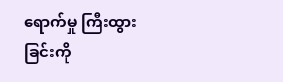ရောက်မှု ကြီးထွားခြင်းကို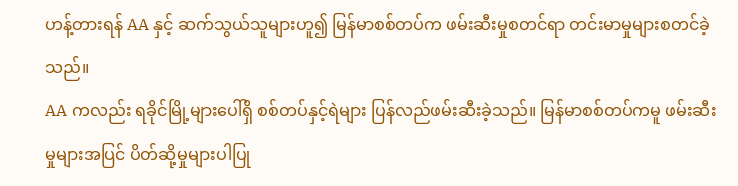ဟန့်တားရန် AA နှင့် ဆက်သွယ်သူများဟူ၍ မြန်မာစစ်တပ်က ဖမ်းဆီးမှုစတင်ရာ တင်းမာမှုများစတင်ခဲ့သည်။
AA ကလည်း ရခိုင်မြို့များပေါ်ရှိ စစ်တပ်နှင့်ရဲများ ပြန်လည်ဖမ်းဆီးခဲ့သည်။ မြန်မာစစ်တပ်ကမူ ဖမ်းဆီးမှုများအပြင် ပိတ်ဆို့မှုများပါပြု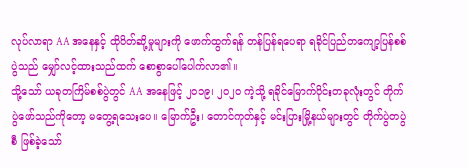လုပ်လာရာ AA အနေနှင့် ထိုပိတ်ဆို့မှုများကို ဖောက်ထွက်ရန် တန်ပြန်ရပေရာ ရခိုင်ပြည်တကျော့ပြန်စစ်ပွဲသည် မျှော်လင့်ထားသည်ထက် စောစွာပေါ်ပေါက်လာ၏။
သို့သော် ယခုတကြိမ်စစ်ပွဲတွင် AA အနေဖြင့် ၂၀၁၉၊ ၂၀၂၀ ကဲ့သို့ ရခိုင်မြောက်ပိုင်းတခုလုံးတွင် တိုက်ပွဲဖော်သည်ကိုတော့ မတွေ့ရသေးပေ။ မြောက်ဦး၊ တောင်ကုတ်နှင့် မင်းပြားမြို့နယ်များတွင် တိုက်ပွဲတပွဲစီ ဖြစ်ခဲ့သော်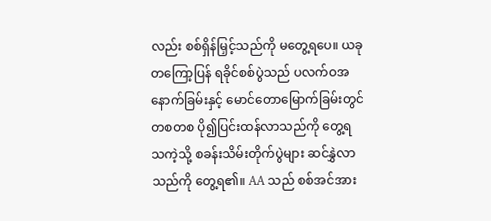လည်း စစ်ရှိန်မြှင့်သည်ကို မတွေ့ရပေ။ ယခုတကြော့ပြန် ရခိုင်စစ်ပွဲသည် ပလက်ဝအနောက်ခြမ်းနှင့် မောင်တောမြောက်ခြမ်းတွင် တစတစ ပို၍ပြင်းထန်လာသည်ကို တွေ့ရသကဲ့သို့ စခန်းသိမ်းတိုက်ပွဲများ ဆင်နွှဲလာသည်ကို တွေ့ရ၏။ AA သည် စစ်အင်အား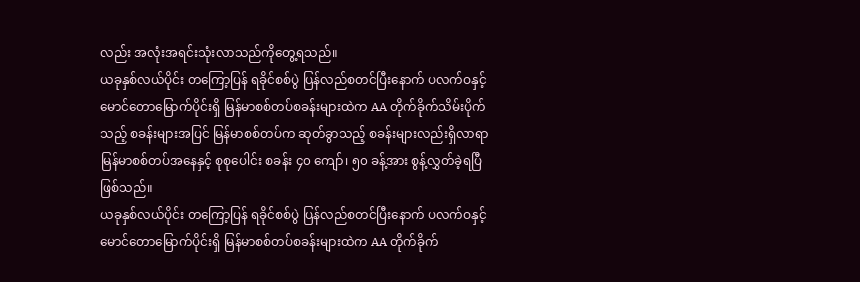လည်း အလုံးအရင်းသုံးလာသည်ကိုတွေ့ရသည်။
ယခုနှစ်လယ်ပိုင်း တကြော့ပြန် ရခိုင်စစ်ပွဲ ပြန်လည်စတင်ပြီးနောက် ပလက်ဝနှင့် မောင်တောမြောက်ပိုင်းရှိ မြန်မာစစ်တပ်စခန်းများထဲက AA တိုက်ခိုက်သိမ်းပိုက်သည့် စခန်းများအပြင် မြန်မာစစ်တပ်က ဆုတ်ခွာသည့် စခန်းများလည်းရှိလာရာ မြန်မာစစ်တပ်အနေနှင့် စုစုပေါင်း စခန်း ၄၀ ကျော်၊ ၅၀ ခန့်အား စွန့်လွှတ်ခဲ့ရပြီ ဖြစ်သည်။
ယခုနှစ်လယ်ပိုင်း တကြော့ပြန် ရခိုင်စစ်ပွဲ ပြန်လည်စတင်ပြီးနောက် ပလက်ဝနှင့် မောင်တောမြောက်ပိုင်းရှိ မြန်မာစစ်တပ်စခန်းများထဲက AA တိုက်ခိုက်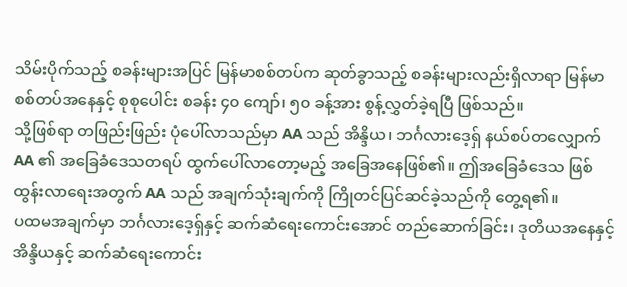သိမ်းပိုက်သည့် စခန်းများအပြင် မြန်မာစစ်တပ်က ဆုတ်ခွာသည့် စခန်းများလည်းရှိလာရာ မြန်မာစစ်တပ်အနေနှင့် စုစုပေါင်း စခန်း ၄၀ ကျော်၊ ၅၀ ခန့်အား စွန့်လွှတ်ခဲ့ရပြီ ဖြစ်သည်။
သို့ဖြစ်ရာ တဖြည်းဖြည်း ပုံပေါ်လာသည်မှာ AA သည် အိန္ဒိယ၊ ဘင်္ဂလားဒေ့ရှ် နယ်စပ်တလျှောက် AA ၏ အခြေခံဒေသတရပ် ထွက်ပေါ်လာတော့မည့် အခြေအနေဖြစ်၏။ ဤအခြေခံဒေသ ဖြစ်ထွန်းလာရေးအတွက် AA သည် အချက်သုံးချက်ကို ကြိုတင်ပြင်ဆင်ခဲ့သည်ကို တွေ့ရ၏။
ပထမအချက်မှာ ဘင်္ဂလားဒေ့ရှ်နှင့် ဆက်ဆံရေးကောင်းအောင် တည်ဆောက်ခြင်း၊ ဒုတိယအနေနှင့် အိန္ဒိယနှင့် ဆက်ဆံရေးကောင်း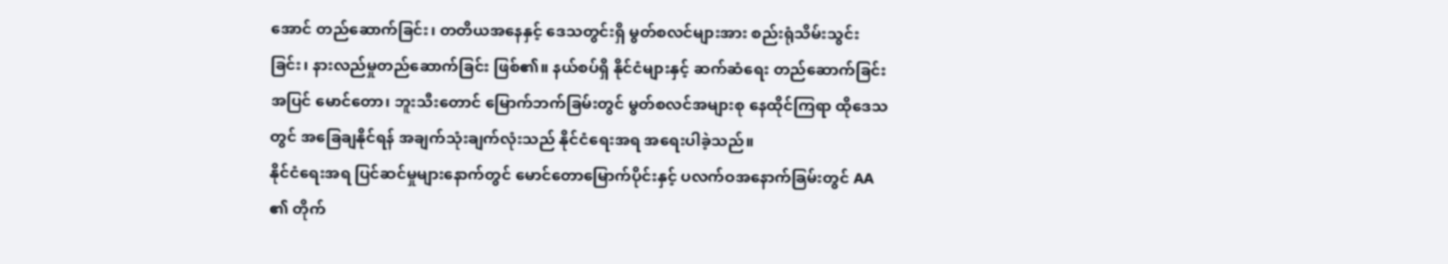အောင် တည်ဆောက်ခြင်း၊ တတိယအနေနှင့် ဒေသတွင်းရှိ မွတ်စလင်များအား စည်းရုံသိမ်းသွင်းခြင်း၊ နားလည်မှုတည်ဆောက်ခြင်း ဖြစ်၏။ နယ်စပ်ရှိ နိုင်ငံများနှင့် ဆက်ဆံရေး တည်ဆောက်ခြင်းအပြင် မောင်တော၊ ဘူးသီးတောင် မြောက်ဘက်ခြမ်းတွင် မွတ်စလင်အများစု နေထိုင်ကြရာ ထိုဒေသတွင် အခြေချနိုင်ရန် အချက်သုံးချက်လုံးသည် နိုင်ငံရေးအရ အရေးပါခဲ့သည်။
နိုင်ငံရေးအရ ပြင်ဆင်မှုများနောက်တွင် မောင်တောမြောက်ပိုင်းနှင့် ပလက်ဝအနောက်ခြမ်းတွင် AA ၏ တိုက်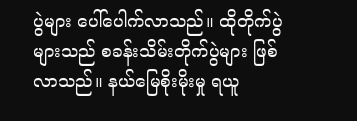ပွဲများ ပေါ်ပေါက်လာသည်။ ထိုတိုက်ပွဲများသည် စခန်းသိမ်းတိုက်ပွဲများ ဖြစ်လာသည်။ နယ်မြေစိုးမိုးမှု ရယူ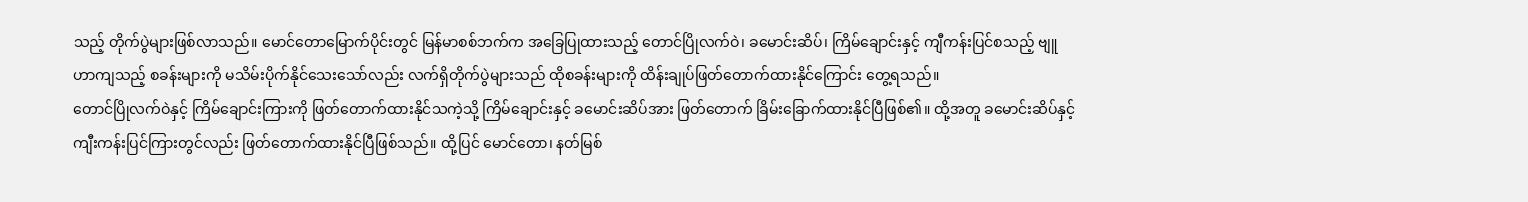သည့် တိုက်ပွဲများဖြစ်လာသည်။ မောင်တောမြောက်ပိုင်းတွင် မြန်မာစစ်ဘက်က အခြေပြုထားသည့် တောင်ပြိုလက်ဝဲ၊ ခမောင်းဆိပ်၊ ကြိမ်ချောင်းနှင့် ကျီကန်းပြင်စသည့် ဗျူဟာကျသည့် စခန်းများကို မသိမ်းပိုက်နိုင်သေးသော်လည်း လက်ရှိတိုက်ပွဲများသည် ထိုစခန်းများကို ထိန်းချုပ်ဖြတ်တောက်ထားနိုင်ကြောင်း တွေ့ရသည်။
တောင်ပြိုလက်ဝဲနှင့် ကြိမ်ချောင်းကြားကို ဖြတ်တောက်ထားနိုင်သကဲ့သို့ ကြိမ်ချောင်းနှင့် ခမောင်းဆိပ်အား ဖြတ်တောက် ခြိမ်းခြောက်ထားနိုင်ပြီဖြစ်၏။ ထို့အတူ ခမောင်းဆိပ်နှင့် ကျီးကန်းပြင်ကြားတွင်လည်း ဖြတ်တောက်ထားနိုင်ပြီဖြစ်သည်။ ထို့ပြင် မောင်တော၊ နတ်မြစ်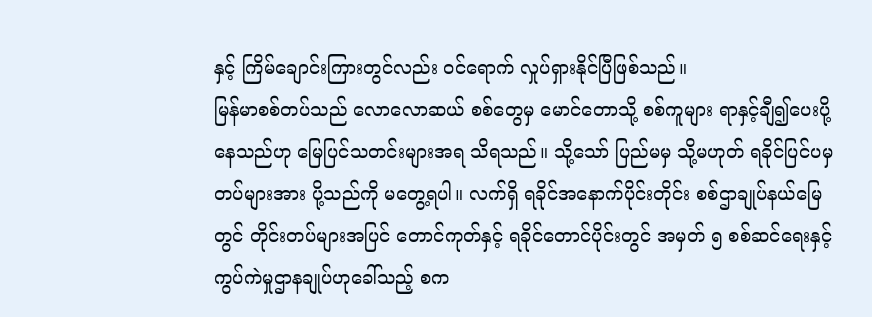နှင့် ကြိမ်ချောင်းကြားတွင်လည်း ဝင်ရောက် လှုပ်ရှားနိုင်ပြီဖြစ်သည်။
မြန်မာစစ်တပ်သည် လောလောဆယ် စစ်တွေမှ မောင်တောသို့ စစ်ကူများ ရာနှင့်ချီ၍ပေးပို့နေသည်ဟု မြေပြင်သတင်းများအရ သိရသည်။ သို့သော် ပြည်မမှ သို့မဟုတ် ရခိုင်ပြင်ပမှ တပ်များအား ပို့သည်ကို မတွေ့ရပါ။ လက်ရှိ ရခိုင်အနောက်ပိုင်းတိုင်း စစ်ဌာချုပ်နယ်မြေတွင် တိုင်းတပ်များအပြင် တောင်ကုတ်နှင့် ရခိုင်တောင်ပိုင်းတွင် အမှတ် ၅ စစ်ဆင်ရေးနှင့် ကွပ်ကဲမှုဌာနချုပ်ဟုခေါ်သည့် စက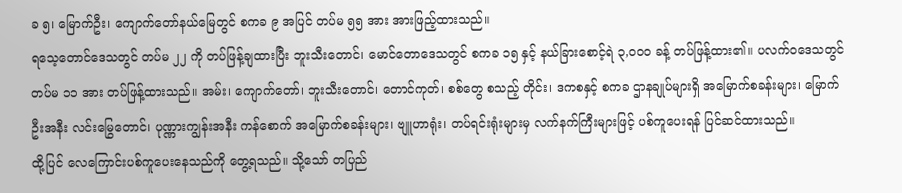ခ ၅၊ မြောက်ဦး၊ ကျောက်တော်နယ်မြေတွင် စကခ ၉ အပြင် တပ်မ ၅၅ အား အားဖြည့်ထားသည်။
ရသေ့တောင်ဒေသတွင် တပ်မ ၂၂ ကို တပ်ဖြန့်ချထားပြီး ဘူးသီးတောင်၊ မောင်တောဒေသတွင် စကခ ၁၅ နှင့် နယ်ခြားစောင့်ရဲ ၃,၀၀၀ ခန့် တပ်ဖြန့်ထား၏။ ပလက်ဝဒေသတွင် တပ်မ ၁၁ အား တပ်ဖြန့်ထားသည်။ အမ်း၊ ကျောက်တော်၊ ဘူးသီးတောင်၊ တောင်ကုတ်၊ စစ်တွေ စသည့် တိုင်း၊ ဒကစနှင့် စကခ ဌာနချုပ်များရှိ အမြောက်စခန်းများ၊ မြောက်ဦးအနီး လင်းမြွေတောင်၊ ပုဏ္ဏားကျွန်းအနီး ကန်စောက် အမြောက်စခန်းများ၊ ဗျူဟာရုံး၊ တပ်ရင်းရုံးများမှ လက်နက်ကြီးများဖြင့် ပစ်ကူပေးရန် ပြင်ဆင်ထားသည်။
ထို့ပြင် လေကြောင်းပစ်ကူပေးနေသည်ကို တွေ့ရသည်။ သို့သော် တပြည်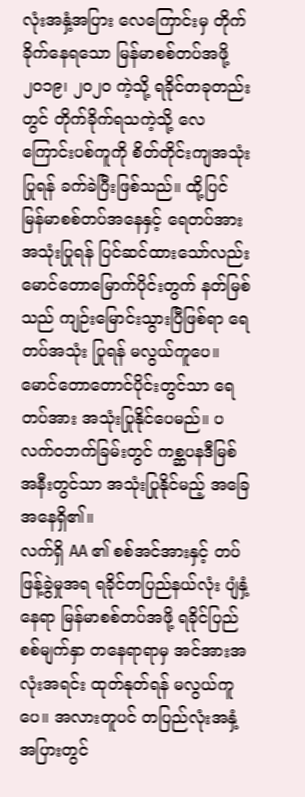လုံးအနှံ့အပြား လေကြောင်းမှ တိုက်ခိုက်နေရသော မြန်မာစစ်တပ်အဖို့ ၂၀၁၉၊ ၂၀၂၀ ကဲ့သို့ ရခိုင်တခုတည်းတွင် တိုက်ခိုက်ရသကဲ့သို့ လေကြောင်းပစ်ကူကို စိတ်တိုင်းကျအသုံးပြုရန် ခက်ခဲပြီးဖြစ်သည်။ ထို့ပြင် မြန်မာစစ်တပ်အနေနှင့် ရေတပ်အား အသုံးပြုရန် ပြင်ဆင်ထားသော်လည်း မောင်တောမြောက်ပိုင်းတွက် နတ်မြစ်သည် ကျဉ်းမြောင်းသွားပြီဖြစ်ရာ ရေတပ်အသုံး ပြုရန် မလွယ်ကူပေ။ မောင်တောတောင်ပိုင်းတွင်သာ ရေတပ်အား အသုံးပြုနိုင်ပေမည်။ ပလက်ဝဘက်ခြမ်းတွင် ကစ္ဆပနဒီမြစ်အနီးတွင်သာ အသုံးပြုနိုင်မည့် အခြေအနေရှိ၏။
လက်ရှိ AA ၏ စစ်အင်အားနှင့် တပ်ဖြန့်ခွဲမှုအရ ရခိုင်တပြည်နယ်လုံး ပျံနှံ့နေရာ မြန်မာစစ်တပ်အဖို့ ရခိုင်ပြည်စစ်မျက်နှာ တနေရာရာမှ အင်အားအလုံးအရင်း ထုတ်နုတ်ရန် မလွယ်ကူပေ။ အလားတူပင် တပြည်လုံးအနှံ့အပြားတွင်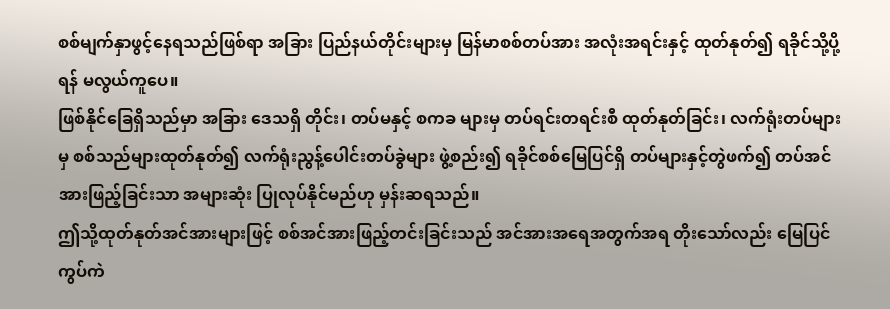စစ်မျက်နှာဖွင့်နေရသည်ဖြစ်ရာ အခြား ပြည်နယ်တိုင်းများမှ မြန်မာစစ်တပ်အား အလုံးအရင်းနှင့် ထုတ်နုတ်၍ ရခိုင်သို့ပို့ရန် မလွယ်ကူပေ။
ဖြစ်နိုင်ခြေရှိသည်မှာ အခြား ဒေသရှိ တိုင်း၊ တပ်မနှင့် စကခ များမှ တပ်ရင်းတရင်းစီ ထုတ်နုတ်ခြင်း၊ လက်ရုံးတပ်များမှ စစ်သည်များထုတ်နုတ်၍ လက်ရုံးညွန့်ပေါင်းတပ်ခွဲများ ဖွဲ့စည်း၍ ရခိုင်စစ်မြေပြင်ရှိ တပ်များနှင့်တွဲဖက်၍ တပ်အင်အားဖြည့်ခြင်းသာ အများဆုံး ပြုလုပ်နိုင်မည်ဟု မှန်းဆရသည်။
ဤသို့ထုတ်နုတ်အင်အားများဖြင့် စစ်အင်အားဖြည့်တင်းခြင်းသည် အင်အားအရေအတွက်အရ တိုးသော်လည်း မြေပြင်ကွပ်ကဲ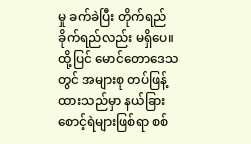မှု ခက်ခဲပြီး တိုက်ရည်ခိုက်ရည်လည်း မရှိပေ။ ထို့ပြင် မောင်တောဒေသတွင် အများစု တပ်ဖြန့်ထားသည်မှာ နယ်ခြားစောင့်ရဲများဖြစ်ရာ စစ်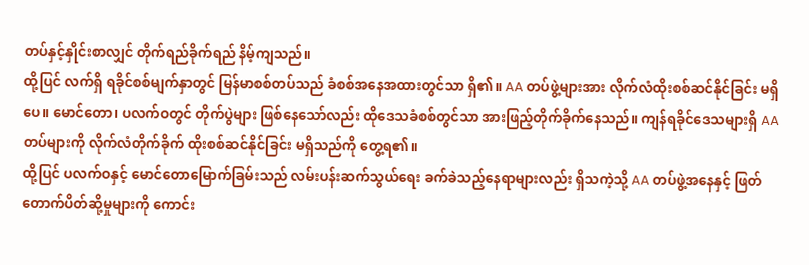တပ်နှင့်နှိုင်းစာလျှင် တိုက်ရည်ခိုက်ရည် နိမ့်ကျသည်။
ထို့ပြင် လက်ရှိ ရခိုင်စစ်မျက်နှာတွင် မြန်မာစစ်တပ်သည် ခံစစ်အနေအထားတွင်သာ ရှိ၏။ AA တပ်ဖွဲ့များအား လိုက်လံထိုးစစ်ဆင်နိုင်ခြင်း မရှိပေ။ မောင်တော၊ ပလက်ဝတွင် တိုက်ပွဲများ ဖြစ်နေသော်လည်း ထိုဒေသခံစစ်တွင်သာ အားဖြည့်တိုက်ခိုက်နေသည်။ ကျန်ရခိုင်ဒေသများရှိ AA တပ်များကို လိုက်လံတိုက်ခိုက် ထိုးစစ်ဆင်နိုင်ခြင်း မရှိသည်ကို တွေ့ရ၏။
ထို့ပြင် ပလက်ဝနှင့် မောင်တောမြောက်ခြမ်းသည် လမ်းပန်းဆက်သွယ်ရေး ခက်ခဲသည့်နေရာများလည်း ရှိသကဲ့သို့ AA တပ်ဖွဲ့အနေနှင့် ဖြတ်တောက်ပိတ်ဆို့မှုများကို ကောင်း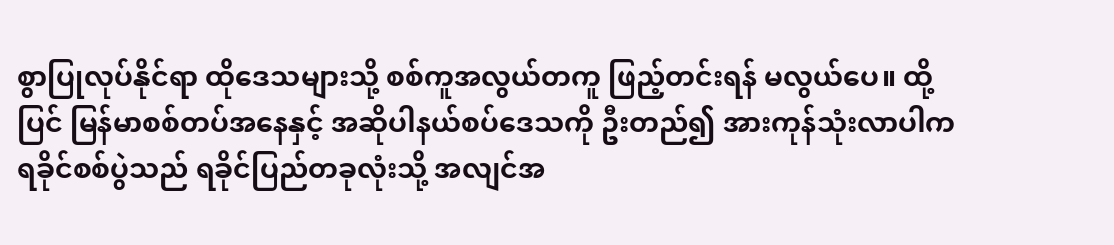စွာပြုလုပ်နိုင်ရာ ထိုဒေသများသို့ စစ်ကူအလွယ်တကူ ဖြည့်တင်းရန် မလွယ်ပေ။ ထို့ပြင် မြန်မာစစ်တပ်အနေနှင့် အဆိုပါနယ်စပ်ဒေသကို ဦးတည်၍ အားကုန်သုံးလာပါက ရခိုင်စစ်ပွဲသည် ရခိုင်ပြည်တခုလုံးသို့ အလျင်အ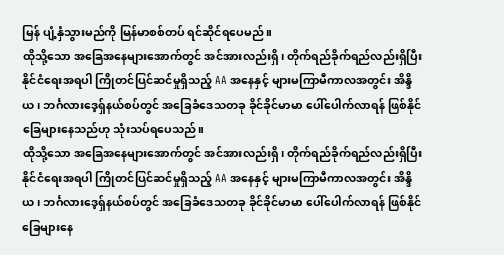မြန် ပျံ့နှံသွားမည်ကို မြန်မာစစ်တပ် ရင်ဆိုင်ရပေမည်။
ထိုသို့သော အခြေအနေများအောက်တွင် အင်အားလည်းရှိ၊ တိုက်ရည်ခိုက်ရည်လည်းရှိပြီး နိုင်ငံရေးအရပါ ကြိုတင်ပြင်ဆင်မှုရှိသည့် AA အနေနှင့် များမကြာမီကာလအတွင်း အိန္ဒိယ၊ ဘင်္ဂလားဒေ့ရှ်နယ်စပ်တွင် အခြေခံဒေသတခု ခိုင်ခိုင်မာမာ ပေါ်ပေါက်လာရန် ဖြစ်နိုင်ခြေများနေသည်ဟု သုံးသပ်ရပေသည်။
ထိုသို့သော အခြေအနေများအောက်တွင် အင်အားလည်းရှိ၊ တိုက်ရည်ခိုက်ရည်လည်းရှိပြီး နိုင်ငံရေးအရပါ ကြိုတင်ပြင်ဆင်မှုရှိသည့် AA အနေနှင့် များမကြာမီကာလအတွင်း အိန္ဒိယ၊ ဘင်္ဂလားဒေ့ရှ်နယ်စပ်တွင် အခြေခံဒေသတခု ခိုင်ခိုင်မာမာ ပေါ်ပေါက်လာရန် ဖြစ်နိုင်ခြေများနေ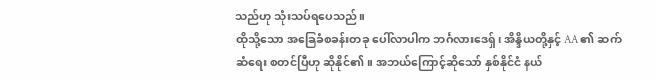သည်ဟု သုံးသပ်ရပေသည်။
ထိုသို့သော အခြေခံစခန်းတခု ပေါ်လာပါက ဘင်္ဂလားဒေရှ်၊ အိန္ဒိယတို့နှင့် AA ၏ ဆက်ဆံရေး စတင်ပြီဟု ဆိုနိုင်၏။ အဘယ်ကြောင့်ဆိုသော် နှစ်နိုင်ငံ နယ်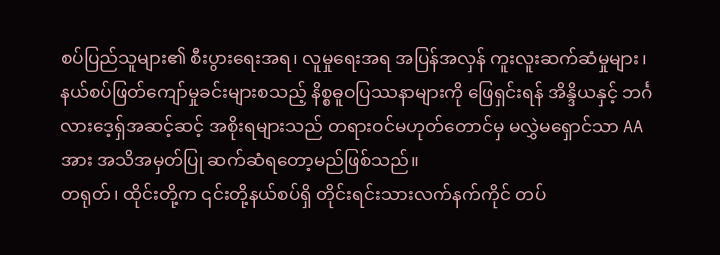စပ်ပြည်သူများ၏ စီးပွားရေးအရ၊ လူမှုရေးအရ အပြန်အလှန် ကူးလူးဆက်ဆံမှုများ၊ နယ်စပ်ဖြတ်ကျော်မှုခင်းများစသည့် နိစ္စဓူဝပြဿနာများကို ဖြေရှင်းရန် အိန္ဒိယနှင့် ဘင်္ဂလားဒေ့ရှ်အဆင့်ဆင့် အစိုးရများသည် တရားဝင်မဟုတ်တောင်မှ မလွှဲမရှောင်သာ AA အား အသိအမှတ်ပြု ဆက်ဆံရတော့မည်ဖြစ်သည်။
တရုတ်၊ ထိုင်းတို့က ၎င်းတို့နယ်စပ်ရှိ တိုင်းရင်းသားလက်နက်ကိုင် တပ်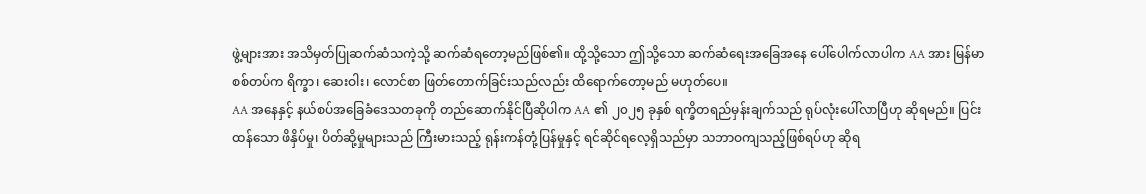ဖွဲ့များအား အသိမှတ်ပြုဆက်ဆံသကဲ့သို့ ဆက်ဆံရတော့မည်ဖြစ်၏။ ထို့သို့သော ဤသို့သော ဆက်ဆံရေးအခြေအနေ ပေါ်ပေါက်လာပါက AA အား မြန်မာစစ်တပ်က ရိက္ခာ၊ ဆေးဝါး၊ လောင်စာ ဖြတ်တောက်ခြင်းသည်လည်း ထိရောက်တော့မည် မဟုတ်ပေ။
AA အနေနှင့် နယ်စပ်အခြေခံဒေသတခုကို တည်ဆောက်နိုင်ပြီဆိုပါက AA ၏ ၂၀၂၅ ခုနှစ် ရက္ခိတရည်မှန်းချက်သည် ရုပ်လုံးပေါ်လာပြီဟု ဆိုရမည်။ ပြင်းထန်သော ဖိနှိပ်မှု၊ ပိတ်ဆို့မှုများသည် ကြီးမားသည့် ရုန်းကန်တုံ့ပြန်မှုနှင့် ရင်ဆိုင်ရလေ့ရှိသည်မှာ သဘာဝကျသည့်ဖြစ်ရပ်ဟု ဆိုရ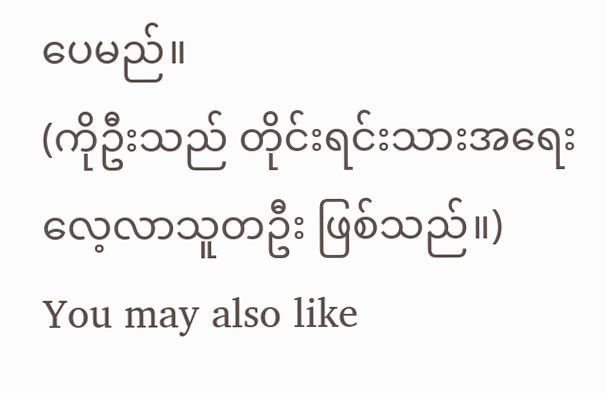ပေမည်။
(ကိုဦးသည် တိုင်းရင်းသားအရေး လေ့လာသူတဦး ဖြစ်သည်။)
You may also like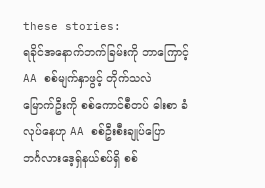these stories:
ရခိုင်အနောက်ဘက်ခြမ်းကို ဘာကြောင့် AA စစ်မျက်နှာဖွင့် တိုက်သလဲ
မြောက်ဦးကို စစ်ကောင်စီတပ် ဓါးစာ ခံလုပ်နေဟု AA စစ်ဦးစီးချုပ်ပြော
ဘင်္ဂလားဒေ့ရှ်နယ်စပ်ရှိ စစ်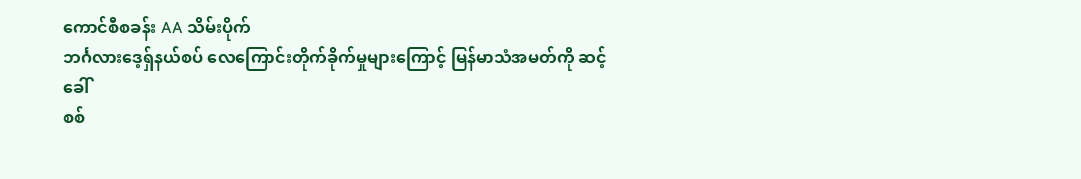ကောင်စီစခန်း AA သိမ်းပိုက်
ဘင်္ဂလားဒေ့ရှ်နယ်စပ် လေကြောင်းတိုက်ခိုက်မှုများကြောင့် မြန်မာသံအမတ်ကို ဆင့်ခေါ်
စစ်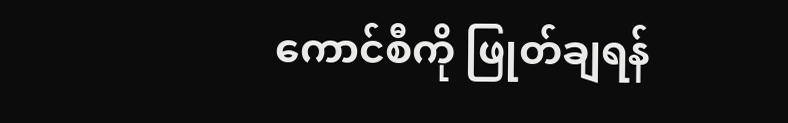ကောင်စီကို ဖြုတ်ချရန်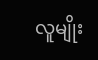လူမျိုး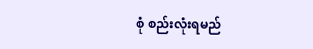စုံ စည်းလုံးရမည်